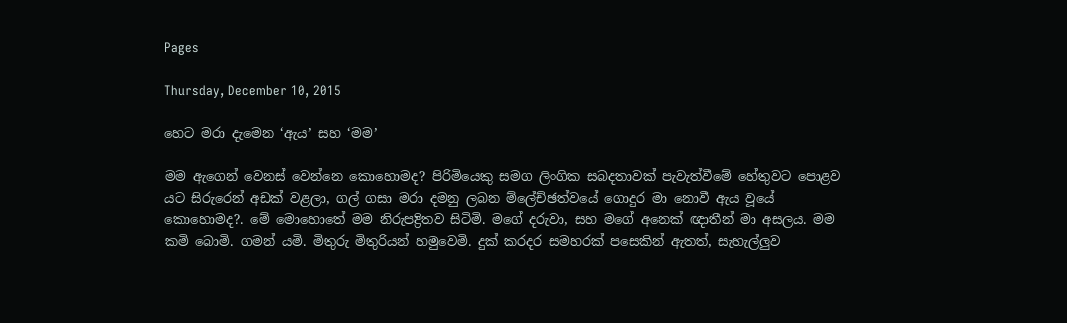Pages

Thursday, December 10, 2015

හෙට මරා දැමෙන ‘ඇය’ සහ ‘මම’

මම ඇගෙන් වෙනස් වෙන්නෙ කොහොමද? පිරිමියෙකු සමග ලිංගික සබදතාවක් පැවැත්වීමේ හේතුවට පොළව යට සිරුරෙන් අඩක් වළලා, ගල් ගසා මරා දමනු ලබන ම්ලේච්ඡත්වයේ ගොදුර මා නොවී ඇය වූයේ කොහොමද?. මේ මොහොතේ මම නිරුපද්‍රිතව සිටිමි. මගේ දරුවා, සහ මගේ අනෙක් ඥාතීන් මා අසලය. මම කමි බොමි. ගමන් යමි. මිතුරු මිතුරියන් හමුවෙමි. දුක් කරදර සමහරක් පසෙකින් ඇතත්, සැහැල්ලුව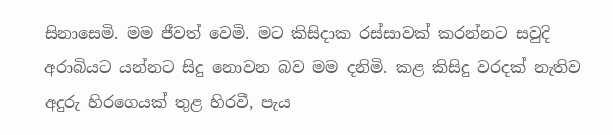සිනාසෙමි. මම ජීවත් වෙමි. මට කිසිදාක රස්සාවක් කරන්නට සවුදි අරාබියට යන්නට සිදු නොවන බව මම දනිමි. කළ කිසිදු වරදක් නැතිව අදුරු හිරගෙයක් තුළ හිරවී, පැය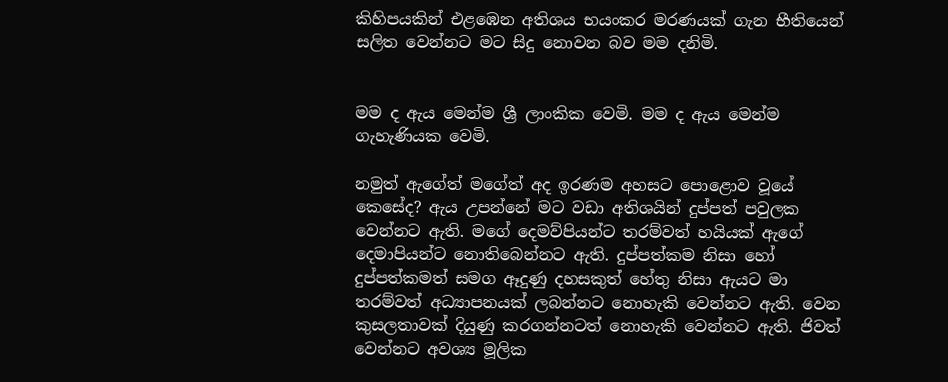කිහිපයකින් එළඹෙන අතිශය භයංකර මරණයක් ගැන භීතියෙන් සලිත වෙන්නට මට සිදු නොවන බව මම දනිමි.


මම ද ඇය මෙන්ම ශ්‍රී ලාංකික වෙමි. මම ද ඇය මෙන්ම ගැහැණියක වෙමි.

නමුත් ඇගේත් මගේත් අද ඉරණම අහසට පොළොව වූයේ කෙසේද? ඇය උපන්නේ මට වඩා අතිශයින් දුප්පත් පවුලක වෙන්නට ඇති. මගේ දෙමව්පියන්ට තරම්වත් හයියක් ඇගේ දෙමාපියන්ට නොතිබෙන්නට ඇති. දුප්පත්කම නිසා හෝ දුප්පත්කමත් සමග ඈදුණු දහසකුත් හේතු නිසා ඇයට මා තරම්වත් අධ්‍යාපනයක් ලබන්නට නොහැකි වෙන්නට ඇති. වෙන කුසලතාවක් දියුණු කරගන්නටත් නොහැකි වෙන්නට ඇති. ජිවත් වෙන්නට අවශ්‍ය මූලික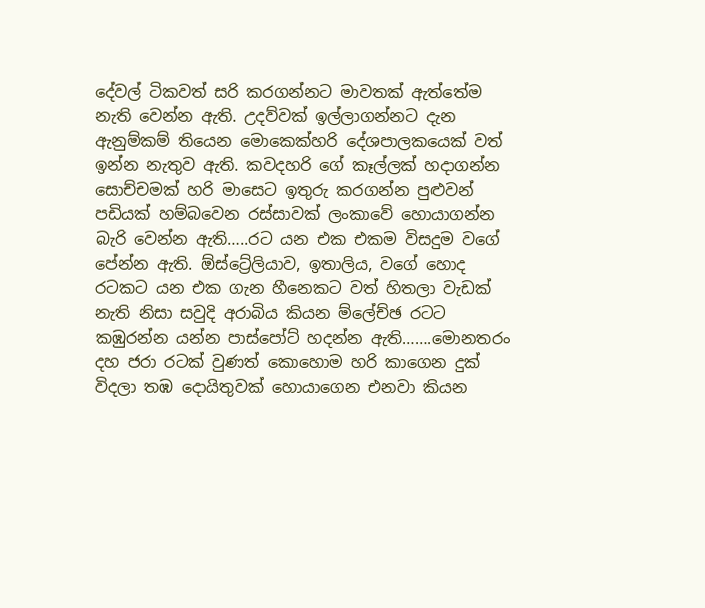දේවල් ටිකවත් සරි කරගන්නට මාවතක් ඇත්තේම නැති වෙන්න ඇති. උදව්වක් ඉල්ලාගන්නට දැන ඇනුම්කම් තියෙන මොකෙක්හරි දේශපාලකයෙක් වත් ඉන්න නැතුව ඇති. කවදහරි ගේ කෑල්ලක් හදාගන්න සොච්චමක් හරි මාසෙට ඉතුරු කරගන්න පුළුවන් පඩියක් හම්බවෙන රස්සාවක් ලංකාවේ හොයාගන්න බැරි වෙන්න ඇති…..රට යන එක එකම විසදුම වගේ පේන්න ඇති. ඕස්ට්‍රේලියාව, ඉතාලිය, වගේ හොද රටකට යන එක ගැන හීනෙකට වත් හිතලා වැඩක් නැති නිසා සවුදි අරාබිය කියන ම්ලේච්ඡ රටට කඹුරන්න යන්න පාස්පෝට් හදන්න ඇති…….මොනතරං දහ ජරා රටක් වුණත් කොහොම හරි කාගෙන දුක් විදලා තඹ දොයිතුවක් හොයාගෙන එනවා කියන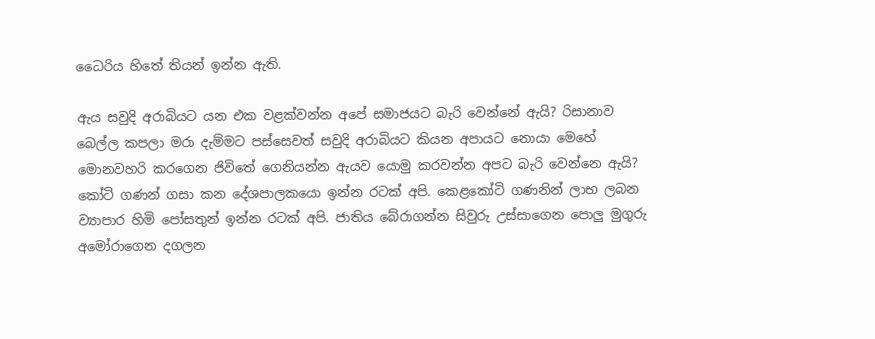ධෛරිය හිතේ තියන් ඉන්න ඇති.

ඇය සවුදි අරාබියට යන එක වළක්වන්න අපේ සමාජයට බැරි වෙන්නේ ඇයි? රිසානාව බෙල්ල කපලා මරා දැම්මට පස්සෙවත් සවුදි අරාබියට කියන අපායට නොයා මෙහේ මොනවහරි කරගෙන ජිවිතේ ගෙනියන්න ඇයව යොමු කරවන්න අපට බැරි වෙන්නෙ ඇයි? කෝටි ගණන් ගසා කන දේශපාලකයො ඉන්න රටක් අපි. කෙළකෝටි ගණනින් ලාභ ලබන ව්‍යාපාර හිමි පෝසතුන් ඉන්න රටක් අපි. ජාතිය බේරාගන්න සිවුරු උස්සාගෙන පොලු මුගුරු අමෝරාගෙන දගලන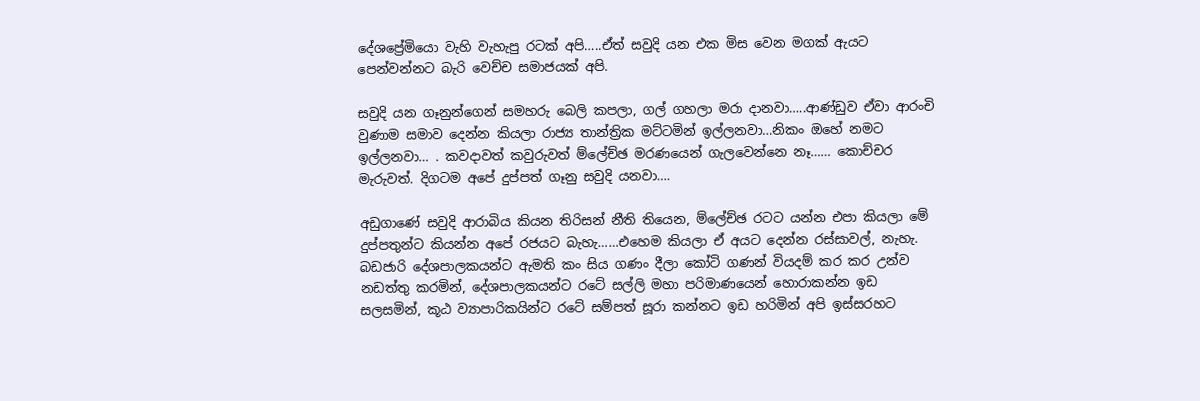දේශප්‍රේමියො වැහි වැහැපු රටක් අපි…..ඒත් සවුදි යන එක මිස වෙන මගක් ඇයට පෙන්වන්නට බැරි වෙච්ච සමාජයක් අපි.

සවුදි යන ගෑනුන්ගෙන් සමහරු බෙලි කපලා, ගල් ගහලා මරා දානවා…..ආණ්ඩුව ඒවා ආරංචි වුණාම සමාව දෙන්න කියලා රාජ්‍ය තාන්ත්‍රික මට්ටමින් ඉල්ලනවා…නිකං ඔහේ නමට ඉල්ලනවා… . කවදාවත් කවුරුවත් ම්ලේච්ඡ මරණයෙන් ගැලවෙන්නෙ නෑ…… කොච්චර මැරුවත්. දිගටම අපේ දුප්පත් ගෑනු සවුදි යනවා….

අඩුගාණේ සවුදි ආරාබිය කියන තිරිසන් නීති තියෙන, ම්ලේච්ඡ රටට යන්න එපා කියලා මේ දුප්පතුන්ට කියන්න අපේ රජයට බැහැ……එහෙම කියලා ඒ අයට දෙන්න රස්සාවල්, නැහැ. බඩජාරි දේශපාලකයන්ට ඇමති කං සිය ගණං දීලා කෝටි ගණන් වියදම් කර කර උන්ව නඩත්තු කරමින්, දේශපාලකයන්ට රටේ සල්ලි මහා පරිමාණයෙන් හොරාකන්න ඉඩ සලසමින්, කූඨ ව්‍යාපාරිකයින්ට රටේ සම්පත් සූරා කන්නට ඉඩ හරිමින් අපි ඉස්සරහට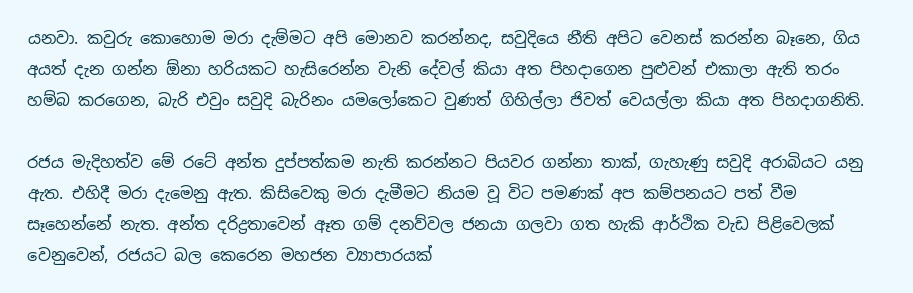යනවා. කවුරු කොහොම මරා දැම්මට අපි මොනව කරන්නද, සවුදියෙ නීති අපිට වෙනස් කරන්න බෑනෙ, ගිය අයත් දැන ගන්න ඕනා හරියකට හැසිරෙන්න වැනි දේවල් කියා අත පිහදාගෙන පුළුවන් එකාලා ඇති තරං හම්බ කරගෙන, බැරි එවුං සවුදි බැරිනං යමලෝකෙට වුණත් ගිහිල්ලා ජිවත් වෙයල්ලා කියා අත පිහදාගනිති.

රජය මැදිහත්ව මේ රටේ අන්ත දුප්පත්කම නැති කරන්නට පියවර ගන්නා තාක්, ගැහැණු සවුදි අරාබියට යනු ඇත. එහිදී මරා දැමෙනු ඇත. කිසිවෙකු මරා දැමීමට නියම වූ විට පමණක් අප කම්පනයට පත් වීම සෑහෙන්නේ නැත. අන්ත දරිද්‍රතාවෙන් ඈත ගම් දනව්වල ජනයා ගලවා ගත හැකි ආර්ථික වැඩ පිළිවෙලක් වෙනුවෙන්, රජයට බල කෙරෙන මහජන ව්‍යාපාරයක්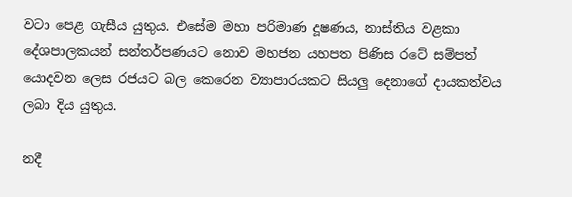වටා පෙළ ගැසීය යුතුය. එසේම මහා පරිමාණ දූෂණය, නාස්තිය වළකා දේශපාලකයන් සන්තර්පණයට නොව මහජන යහපත පිණිස රටේ සම්පත් යොදවන ලෙස රජයට බල කෙරෙන ව්‍යාපාරයකට සියලු දෙනාගේ දායකත්වය ලබා දිය යුතුය.

නදී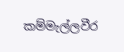කම්මැල්ලවීර